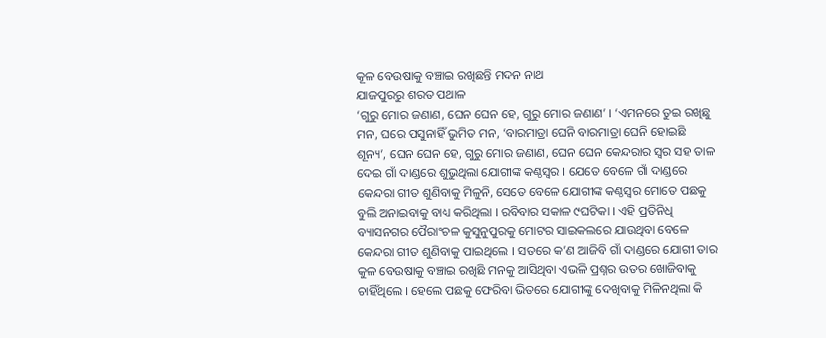କୂଳ ବେଉଷାକୁ ବଞ୍ଚାଇ ରଖିଛନ୍ତି ମଦନ ନାଥ
ଯାଜପୁରରୁ ଶରତ ପଥାଳ
‘ଗୁରୁ ମୋର ଜଣାଣ, ଘେନ ଘେନ ହେ, ଗୁରୁ ମୋର ଜଣାଣ’ । ‘ଏମନରେ ତୁଇ ରଖିଛୁ ମନ, ଘରେ ପସୁନାହିଁ ଭୁମିତ ମନ, ‘ବାରମାତ୍ରା ଘେନି ବାରମାତ୍ରା ଘେନି ହୋଇଛି ଶୂନ୍ୟ’, ଘେନ ଘେନ ହେ, ଗୁରୁ ମୋର ଜଣାଣ, ଘେନ ଘେନ କେନ୍ଦରାର ସ୍ୱର ସହ ତାଳ ଦେଇ ଗାଁ ଦାଣ୍ଡରେ ଶୁଭୁଥିଲା ଯୋଗୀଙ୍କ କଣ୍ଠସ୍ୱର । ଯେତେ ବେଳେ ଗାଁ ଦାଣ୍ଡରେ କେନ୍ଦରା ଗୀତ ଶୁଣିବାକୁ ମିଳୁନି, ସେତେ ବେଳେ ଯୋଗୀଙ୍କ କଣ୍ଠସ୍ୱର ମୋତେ ପଛକୁ ବୁଲି ଅନାଇବାକୁ ବାଧ୍ୟ କରିଥିଲା । ରବିବାର ସକାଳ ୯ଘଟିକା । ଏହି ପ୍ରତିନିଧି ବ୍ୟାସନଗର ପୈରାଂଚଳ କୁସୁନୁପୁରକୁ ମୋଟର ସାଇକଲରେ ଯାଉଥିବା ବେଳେ କେନ୍ଦରା ଗୀତ ଶୁଣିବାକୁ ପାଇଥିଲେ । ସତରେ କ’ଣ ଆଜିବି ଗାଁ ଦାଣ୍ଡରେ ଯୋଗୀ ତାର କୁଳ ବେଉଷାକୁ ବଞ୍ଚାଇ ରଖିଛି ମନକୁ ଆସିଥିବା ଏଭଳି ପ୍ରଶ୍ନର ଉତର ଖୋଜିବାକୁ ଚାହିଁଥିଲେ । ହେଲେ ପଛକୁ ଫେରିବା ଭିତରେ ଯୋଗୀଙ୍କୁ ଦେଖିବାକୁ ମିଳିନଥିଲା କି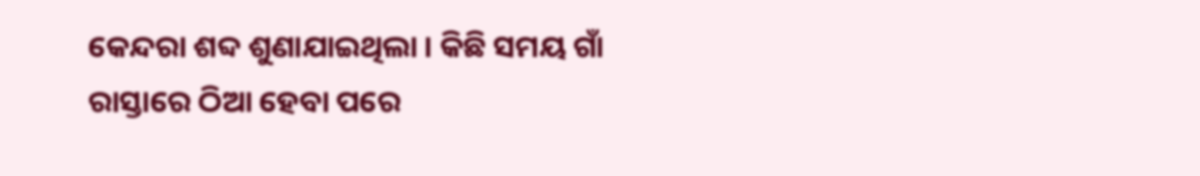କେନ୍ଦରା ଶବ୍ଦ ଶୁଣାଯାଇଥିଲା । କିଛି ସମୟ ଗାଁ ରାସ୍ତାରେ ଠିଆ ହେବା ପରେ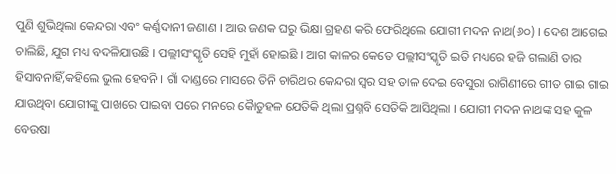ପୁଣି ଶୁଭିଥିଲା କେନ୍ଦରା ଏବଂ କର୍ଣ୍ଣଦାନୀ ଜଣାଣ । ଆଉ ଜଣକ ଘରୁ ଭିକ୍ଷା ଗ୍ରହଣ କରି ଫେରିଥିଲେ ଯୋଗୀ ମଦନ ନାଥ(୬୦) । ଦେଶ ଆଗେଇ ଚାଲିଛି, ଯୁଗ ମଧ୍ୟ ବଦଳିଯାଉଛି । ପଲ୍ଲୀସଂସ୍କୃତି ସେହି ମୁହାଁ ହୋଇଛି । ଆଗ କାଳର କେତେ ପଲ୍ଲୀସଂସ୍କୃତି ଇତି ମଧ୍ୟରେ ହଜି ଗଲାଣି ତାର ହିସାବନାହିଁ,କହିଲେ ଭୁଲ ହେବନି । ଗାଁ ଦାଣ୍ଡରେ ମାସରେ ତିନି ଚାରିଥର କେନ୍ଦରା ସ୍ୱର ସହ ତାଳ ଦେଇ ବେସୁରା ରାଗିଣୀରେ ଗୀତ ଗାଇ ଗାଇ ଯାଉଥିବା ଯୋଗୀଙ୍କୁ ପାଖରେ ପାଇବା ପରେ ମନରେ କୈାତୁହଳ ଯେତିକି ଥିଲା ପ୍ରଶ୍ନବି ସେତିକି ଆସିଥିଲା । ଯୋଗୀ ମଦନ ନାଥଙ୍କ ସହ କୁଳ ବେଉଷା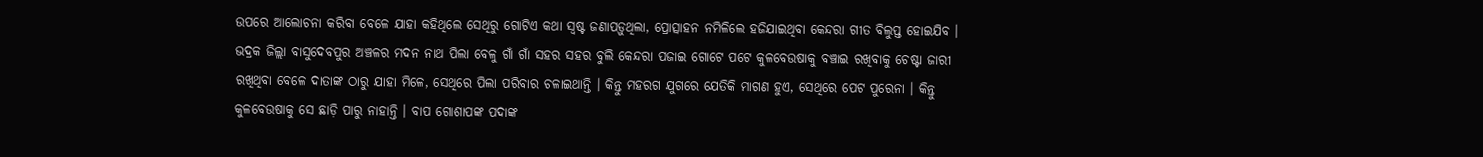ଉପରେ ଆଲୋଚନା କରିବା ବେଳେ ଯାହା କହିଥିଲେ ସେଥିରୁ ଗୋଟିଏ କଥା ସ୍ୱଷ୍ଟ ଜଣାପଡ଼ୁଥିଲା, ପ୍ରୋତ୍ସାହନ ନମିଳିଲେ ହଜିଯାଇଥିବା କେନ୍ଦରା ଗୀତ ବିଲୁପ୍ତ ହୋଇଯିବ । ଭଦ୍ରକ ଜିଲ୍ଲା ବାସୁଦେବପୁର ଅଞ୍ଚଳର ମଦନ ନାଥ ପିଲା ବେଳୁ ଗାଁ ଗାଁ ସହର ସହର ବୁଲି କେନ୍ଦରା ପଜାଇ ଗୋଟେ ପଟେ କୁଳବେଉଷାକୁ ବଞ୍ଚାଇ ରଖିବାକୁ ଚେଷ୍ଟା ଜାରୀ ରଖିଥିବା ବେଳେ ଦାତାଙ୍କ ଠାରୁ ଯାହା ମିଳେ, ସେଥିରେ ପିଲା ପରିବାର ଚଳାଇଥାନ୍ତି । କିନ୍ତୁ ମହରଗ ଯୁଗରେ ଯେତିକି ମାଗଣ ହୁଏ, ସେଥିରେ ପେଟ ପୁରେନା । କିନ୍ତୁ କୁଳବେଉଷାକୁ ସେ ଛାଡ଼ି ପାରୁ ନାହାନ୍ତି । ବାପ ଗୋଶାପଙ୍କ ପଦାଙ୍କ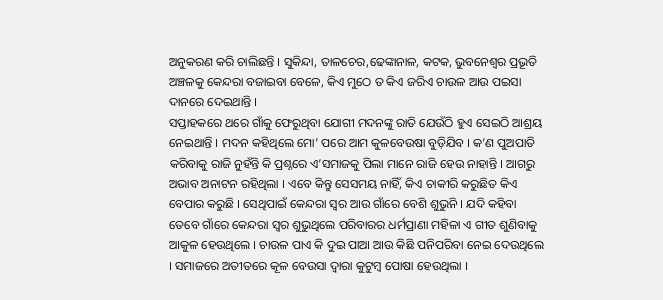ଅନୁକରଣ କରି ଚାଲିଛନ୍ତି । ସୁକିନ୍ଦା, ତାଳଚେର,ଢେଙ୍କାନାଳ, କଟକ, ଭୁବନେଶ୍ୱର ପ୍ରଭୂତି ଅଞ୍ଚଳକୁ କେନ୍ଦରା ବଜାଇବା ବେଳେ, କିଏ ମୁଠେ ତ କିଏ ଜରିଏ ଚାଉଳ ଆଉ ପଇସା ଦାନରେ ଦେଇଥାନ୍ତି ।
ସପ୍ତାହକରେ ଥରେ ଗାଁକୁ ଫେରୁଥିବା ଯୋଗୀ ମଦନଙ୍କୁ ରାତି ଯେଉଁଠି ହୁଏ ସେଇଠି ଆଶ୍ରୟ ନେଇଥାନ୍ତି । ମଦନ କହିଥିଲେ ମୋ’ ପରେ ଆମ କୁଳବେଉଷା ବୁଡ଼ିଯିବ । କ’ଣ ପୁଅପାତି କରିବାକୁ ରାଜି ନୁହଁନ୍ତି କି ପ୍ରଶ୍ନରେ ଏ’ସମାଜକୁ ପିଲା ମାନେ ରାଜି ହେଉ ନାହାନ୍ତି । ଆଗରୁ ଅଭାବ ଅନାଟନ ରହିଥିଲା । ଏବେ କିନ୍ତୁ ସେସମୟ ନାହିଁ, କିଏ ଚାକୀରି କରୁଛିତ କିଏ ବେପାର କରୁଛି । ସେଥିପାଇଁ କେନ୍ଦରା ସ୍ୱର ଆଉ ଗାଁରେ ବେଶି ଶୁଭୁନି । ଯଦି କହିବା ତେବେ ଗାଁରେ କେନ୍ଦରା ସ୍ୱର ଶୁଭୁଥିଲେ ପରିବାରର ଧର୍ମପ୍ରାଣା ମହିଳା ଏ ଗୀତ ଶୁଣିବାକୁ ଆକୁଳ ହେଉଥିଲେ । ଚାଉଳ ପାଏ କି ଦୁଇ ପାଆ ଆଉ କିଛି ପନିପରିବା ନେଇ ଦେଉଥିଲେ । ସମାଜରେ ଅତୀତରେ କୂଳ ବେଉସା ଦ୍ୱାରା କୁଟୁମ୍ବ ପୋଷା ହେଉଥିଲା ।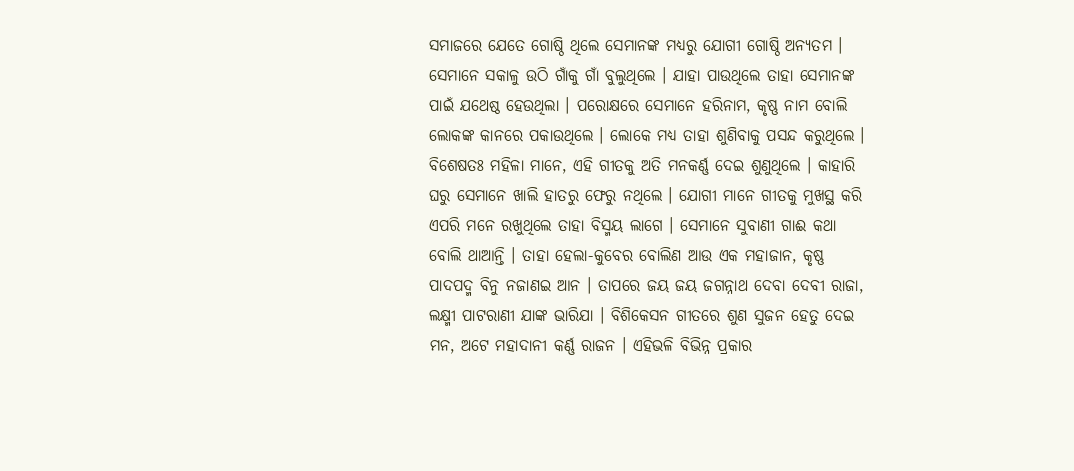ସମାଜରେ ଯେତେ ଗୋଷ୍ଠି ଥିଲେ ସେମାନଙ୍କ ମଧ୍ୟରୁ ଯୋଗୀ ଗୋଷ୍ଠି ଅନ୍ୟତମ । ସେମାନେ ସକାଳୁ ଉଠି ଗାଁକୁ ଗାଁ ବୁଲୁଥିଲେ । ଯାହା ପାଉଥିଲେ ତାହା ସେମାନଙ୍କ ପାଇଁ ଯଥେଷ୍ଠ ହେଉଥିଲା । ପରୋକ୍ଷରେ ସେମାନେ ହରିନାମ, କୃଷ୍ଣ ନାମ ବୋଲି ଲୋକଙ୍କ କାନରେ ପକାଉଥିଲେ । ଲୋକେ ମଧ୍ୟ ତାହା ଶୁଣିବାକୁ ପସନ୍ଦ କରୁଥିଲେ । ବିଶେଷତଃ ମହିଳା ମାନେ, ଏହି ଗୀତକୁ ଅତି ମନକର୍ଣ୍ଣ ଦେଇ ଶୁଣୁଥିଲେ । କାହାରି ଘରୁ ସେମାନେ ଖାଲି ହାତରୁ ଫେରୁ ନଥିଲେ । ଯୋଗୀ ମାନେ ଗୀତକୁ ମୁଖସ୍ଥ କରି ଏପରି ମନେ ରଖୁଥିଲେ ତାହା ବିସ୍ମୟ ଲାଗେ । ସେମାନେ ସୁବାଣୀ ଗାଈ କଥା ବୋଲି ଥାଆନ୍ତି । ତାହା ହେଲା-କୁବେର ବୋଲିଣ ଆଉ ଏକ ମହାଜାନ, କୃଷ୍ଣ ପାଦପଦ୍ମ ବିନୁ ନଜାଣଇ ଆନ । ତାପରେ ଜୟ ଜୟ ଜଗନ୍ନାଥ ଦେବା ଦେବୀ ରାଜା, ଲକ୍ଷ୍ମୀ ପାଟରାଣୀ ଯାଙ୍କ ଭାରିଯା । ବିଶିକେସନ ଗୀତରେ ଶୁଣ ସୁଜନ ହେତୁ ଦେଇ ମନ, ଅଟେ ମହାଦାନୀ କର୍ଣ୍ଣ ରାଜନ । ଏହିଭଳି ବିଭିନ୍ନ ପ୍ରକାର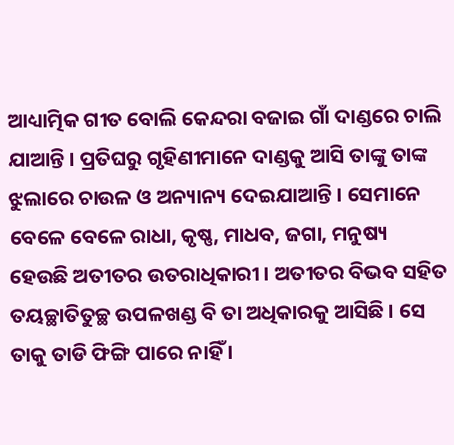ଆଧ୍ୟାତ୍ମିକ ଗୀତ ବୋଲି କେନ୍ଦରା ବଜାଇ ଗାଁ ଦାଣ୍ଡରେ ଚାଲି ଯାଆନ୍ତି । ପ୍ରତିଘରୁ ଗୃହିଣୀମାନେ ଦାଣ୍ଡକୁ ଆସି ତାଙ୍କୁ ତାଙ୍କ ଝୁଲାରେ ଚାଉଳ ଓ ଅନ୍ୟାନ୍ୟ ଦେଇଯାଆନ୍ତି । ସେମାନେ ବେଳେ ବେଳେ ରାଧା, କୃଷ୍ଣ, ମାଧବ, ଜଗା, ମନୁଷ୍ୟ ହେଉଛି ଅତୀତର ଉତରାଧିକାରୀ । ଅତୀତର ବିଭବ ସହିତ ତୟଚ୍ଛାତିତୁଚ୍ଛ ଉପଳଖଣ୍ଡ ବି ତା ଅଧିକାରକୁ ଆସିଛି । ସେ ତାକୁ ତାଡି ଫିଙ୍ଗି ପାରେ ନାହିଁ ।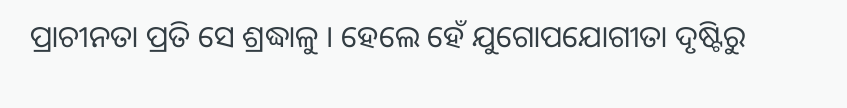ପ୍ରାଚୀନତା ପ୍ରତି ସେ ଶ୍ରଦ୍ଧାଳୁ । ହେଲେ ହେଁ ଯୁଗୋପଯୋଗୀତା ଦୃଷ୍ଟିରୁ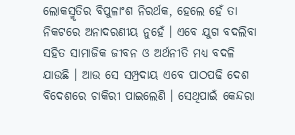ଲୋକସ୍ମୃତିର ବିପୁଳାଂଶ ନିରର୍ଥକ, ହେଲେ ହେଁ ତା ନିକଟରେ ଅନାଦରଣୀୟ ନୁହେଁ । ଏବେ ଯୁଗ ବଦଲିବା ସହିତ ସାମାଜିକ ଜୀବନ ଓ ଅର୍ଥନୀତି ମଧ୍ୟ ବଦଳି ଯାଉଛି । ଆଉ ସେ ସମ୍ପ୍ରଦାୟ ଏବେ ପାଠପଢି ଦେଶ ବିଦେଶରେ ଚାକିରୀ ପାଇଲେଣି । ସେଥିପାଇଁ କେନ୍ଦରା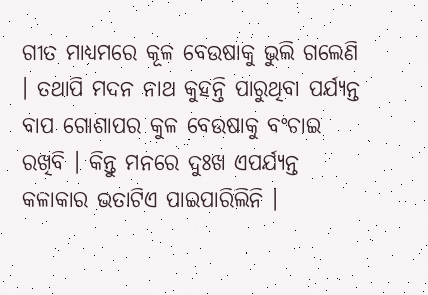ଗୀତ ମାଧ୍ୟମରେ କୂଳ ବେଉଷାକୁ ଭୁଲି ଗଲେଣି । ତଥାପି ମଦନ ନାଥ କୁହନ୍ତି ପାରୁଥିବା ପର୍ଯ୍ୟନ୍ତ ବାପ ଗୋଶାପର କୁଳ ବେଉଷାକୁ ବଂଚାଇ ରଖିବି । କିନ୍ତୁ ମନରେ ଦୁଃଖ ଏପର୍ଯ୍ୟନ୍ତ କଳାକାର ଭତାଟିଏ ପାଇପାରିଲିନି ।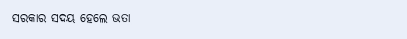ସରକାର ସଦୟ ହେଲେ ଭତା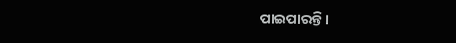ପାଇପାରନ୍ତି ।